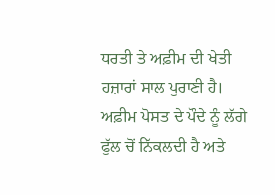ਧਰਤੀ ਤੇ ਅਫ਼ੀਮ ਦੀ ਖੇਤੀ ਹਜ਼ਾਰਾਂ ਸਾਲ ਪੁਰਾਣੀ ਹੈ। ਅਫ਼ੀਮ ਪੋਸਤ ਦੇ ਪੌਦੇ ਨੂੰ ਲੱਗੇ ਫੁੱਲ ਚੋਂ ਨਿੱਕਲਦੀ ਹੈ ਅਤੇ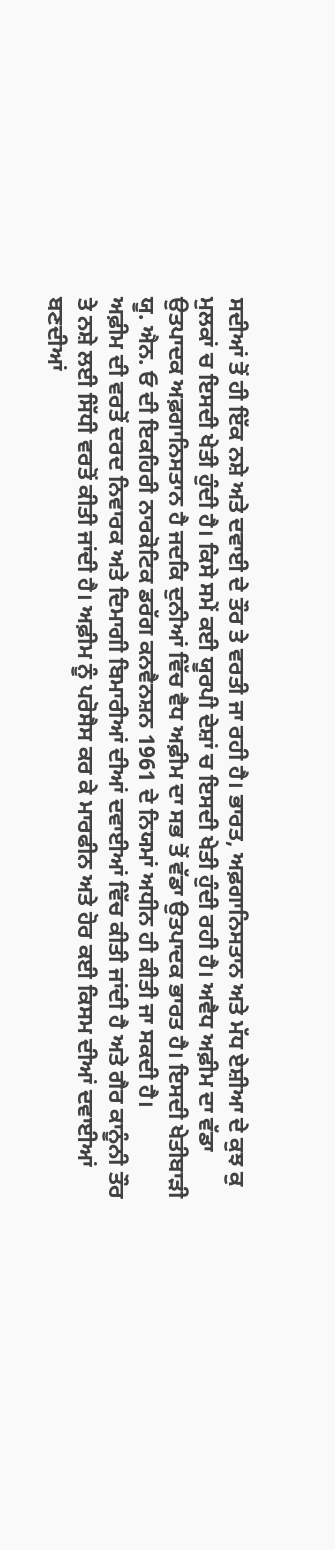ਸਦੀਆਂ ਤੋਂ ਹੀ ਇੱਕ ਨਸ਼ੇ ਅਤੇ ਦਵਾਈ ਦੇ ਤੌਰ ਤੇ ਵਰਤੀ ਜਾ ਰਹੀ ਹੈ। ਭਾਰਤ, ਅਫ਼ਗਾਨਿਸਤਾਨ ਅਤੇ ਮੱਧ ਏਸ਼ੀਆ ਦੇ ਕੁਝ ਕੁ ਮੁਲਕਾਂ ਚ ਇਸਦੀ ਖੇਤੀ ਹੁੰਦੀ ਹੈ। ਕਿਸੇ ਸਮੇਂ ਕਈ ਯੂਰਪੀ ਦੇਸ਼ਾਂ ਚ ਇਸਦੀ ਖੇਤੀ ਹੁੰਦੀ ਰਹੀ ਹੈ। ਅਵੈਧ ਅਫ਼ੀਮ ਦਾ ਵੱਡਾ ਉਤਪਾਦਕ ਅਫ਼ਗਾਨਿਸਤਾਨ ਹੈ ਜਦਕਿ ਦੁਨੀਆਂ ਵਿੱਚ ਵੈਧ ਅਫ਼ੀਮ ਦਾ ਸਭ ਤੋਂ ਵੱਡਾ ਉਤਪਾਦਕ ਭਾਰਤ ਹੈ। ਇਸਦੀ ਖੇਤੀਬਾੜੀ ਯੂ. ਐਨ. ਓ ਦੀ ਇਕਹਿਰੀ ਨਾਰਕੋਟਿਕ ਡਰੱਗ ਕਨਵੈਨਸ਼ਨ 1961 ਦੇ ਨਿਯਮਾਂ ਅਧੀਨ ਹੀ ਕੀਤੀ ਜਾ ਸਕਦੀ ਹੈ।
ਅਫ਼ੀਮ ਦੀ ਵਰਤੋਂ ਦਰਦ ਨਿਵਾਰਕ ਅਤੇ ਦਿਮਾਗੀ ਬਿਮਾਰੀਆਂ ਦੀਆਂ ਦਵਾਈਆਂ ਵਿੱਚ ਕੀਤੀ ਜਾਂਦੀ ਹੈ ਅਤੇ ਗੈਰ ਕਾਨੂੰਨੀ ਤੌਰ ਤੇ ਨਸ਼ੇ ਲਈ ਸਿੱਧੀ ਵਰਤੋਂ ਕੀਤੀ ਜਾਂਦੀ ਹੈ। ਅਫ਼ੀਮ ਨੂੰ ਪਰੋਸੈਸ ਕਰ ਕੇ ਮਾਰਫੀਨ ਅਤੇ ਹੋਰ ਕਈ ਕਿਸਮ ਦੀਆਂ ਦਵਾਈਆਂ ਬਣਦੀਆਂ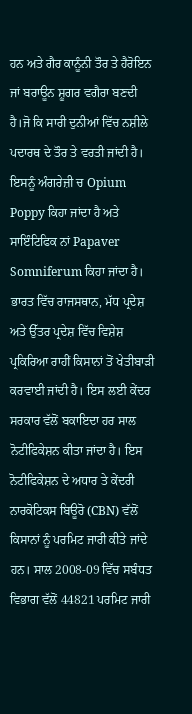ਹਨ ਅਤੇ ਗੈਰ ਕਾਨੂੰਨੀ ਤੌਰ ਤੇ ਹੈਰੋਇਨ ਜਾਂ ਬਰਾਊਨ ਸ਼ੂਗਰ ਵਗੈਰਾ ਬਣਦੀ ਹੈ।ਜੋ ਕਿ ਸਾਰੀ ਦੁਨੀਆਂ ਵਿੱਚ ਨਸ਼ੀਲੇ ਪਦਾਰਥ ਦੇ ਤੌਰ ਤੇ ਵਰਤੀ ਜਾਂਦੀ ਹੈ। ਇਸਨੂੰ ਅੰਗਰੇਜ਼ੀ ਚ Opium Poppy ਕਿਹਾ ਜਾਂਦਾ ਹੈ ਅਤੇ ਸਾਇੰਟਿਫਿਕ ਨਾਂ Papaver Somniferum ਕਿਹਾ ਜਾਂਦਾ ਹੈ। ਭਾਰਤ ਵਿੱਚ ਰਾਜਸਥਾਨ, ਮੱਧ ਪ੍ਰਦੇਸ਼ ਅਤੇ ਉੱਤਰ ਪ੍ਰਦੇਸ਼ ਵਿੱਚ ਵਿਸ਼ੇਸ਼ ਪ੍ਰਕਿਰਿਆ ਰਾਹੀਂ ਕਿਸਾਨਾਂ ਤੋਂ ਖੇਤੀਬਾੜੀ ਕਰਵਾਈ ਜਾਂਦੀ ਹੈ। ਇਸ ਲਈ ਕੇਂਦਰ ਸਰਕਾਰ ਵੱਲੋਂ ਬਕਾਇਦਾ ਹਰ ਸਾਲ ਨੋਟੀਫਿਕੇਸ਼ਨ ਕੀਤਾ ਜਾਂਦਾ ਹੈ। ਇਸ ਨੋਟੀਫਿਕੇਸ਼ਨ ਦੇ ਅਧਾਰ ਤੇ ਕੇਂਦਰੀ ਨਾਰਕੋਟਿਕਸ ਬਿਊਰੋ (CBN) ਵੱਲੋਂ ਕਿਸਾਨਾਂ ਨੂੰ ਪਰਮਿਟ ਜਾਰੀ ਕੀਤੇ ਜਾਂਦੇ ਹਨ। ਸਾਲ 2008-09 ਵਿੱਚ ਸਬੰਧਤ ਵਿਭਾਗ ਵੱਲੋਂ 44821 ਪਰਮਿਟ ਜਾਰੀ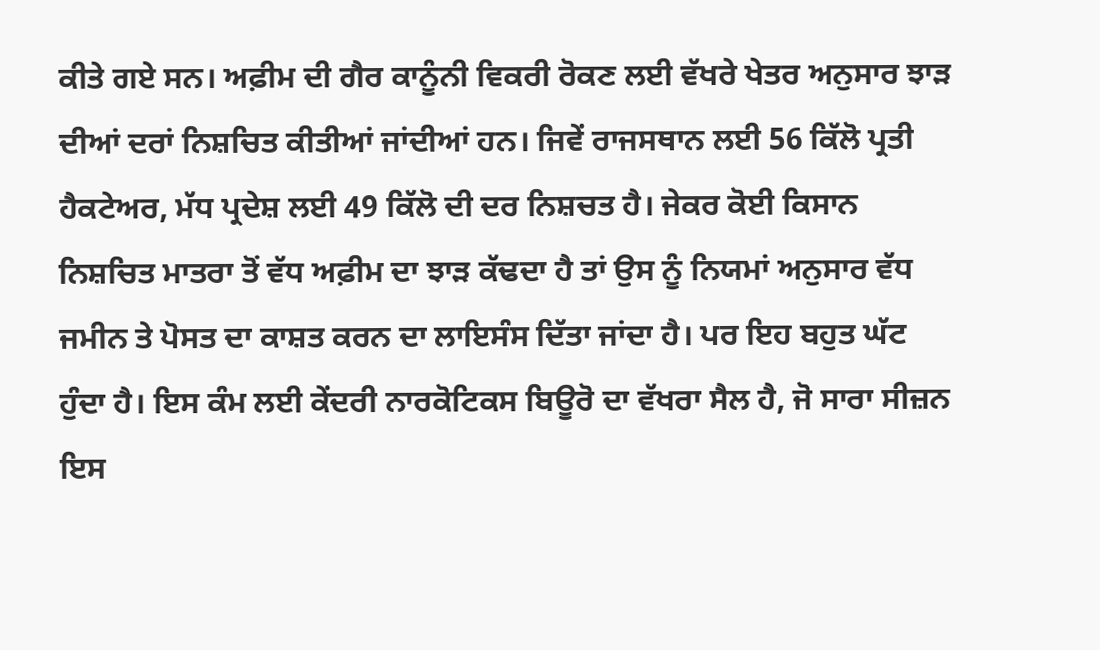ਕੀਤੇ ਗਏ ਸਨ। ਅਫ਼ੀਮ ਦੀ ਗੈਰ ਕਾਨੂੰਨੀ ਵਿਕਰੀ ਰੋਕਣ ਲਈ ਵੱਖਰੇ ਖੇਤਰ ਅਨੁਸਾਰ ਝਾੜ ਦੀਆਂ ਦਰਾਂ ਨਿਸ਼ਚਿਤ ਕੀਤੀਆਂ ਜਾਂਦੀਆਂ ਹਨ। ਜਿਵੇਂ ਰਾਜਸਥਾਨ ਲਈ 56 ਕਿੱਲੋ ਪ੍ਰਤੀ ਹੈਕਟੇਅਰ, ਮੱਧ ਪ੍ਰਦੇਸ਼ ਲਈ 49 ਕਿੱਲੋ ਦੀ ਦਰ ਨਿਸ਼ਚਤ ਹੈ। ਜੇਕਰ ਕੋਈ ਕਿਸਾਨ ਨਿਸ਼ਚਿਤ ਮਾਤਰਾ ਤੋਂ ਵੱਧ ਅਫ਼ੀਮ ਦਾ ਝਾੜ ਕੱਢਦਾ ਹੈ ਤਾਂ ਉਸ ਨੂੰ ਨਿਯਮਾਂ ਅਨੁਸਾਰ ਵੱਧ ਜਮੀਨ ਤੇ ਪੋਸਤ ਦਾ ਕਾਸ਼ਤ ਕਰਨ ਦਾ ਲਾਇਸੰਸ ਦਿੱਤਾ ਜਾਂਦਾ ਹੈ। ਪਰ ਇਹ ਬਹੁਤ ਘੱਟ ਹੁੰਦਾ ਹੈ। ਇਸ ਕੰਮ ਲਈ ਕੇਂਦਰੀ ਨਾਰਕੋਟਿਕਸ ਬਿਊਰੋ ਦਾ ਵੱਖਰਾ ਸੈਲ ਹੈ, ਜੋ ਸਾਰਾ ਸੀਜ਼ਨ ਇਸ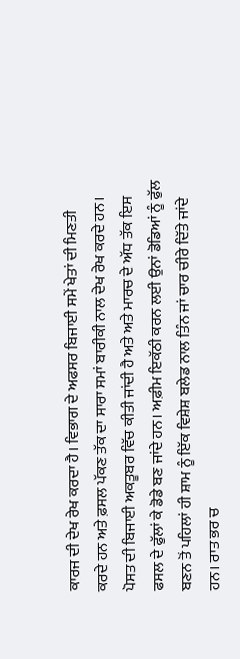ਕਾਰਜ ਦੀ ਦੇਖ ਰੇਖ ਕਰਦਾ ਹੈ। ਵਿਭਾਗ ਦੇ ਅਫਸਰ ਬਿਜਾਈ ਸਮੇਂ ਖੇਤਾਂ ਦੀ ਮਿਣਤੀ ਕਰਦੇ ਹਨ ਅਤੇ ਫ਼ਸਲ ਪੱਕਣ ਤੱਕ ਦਾ ਸਾਰਾ ਸਮਾਂ ਬਾਰੀਕੀ ਨਾਲ ਦੇਖ ਰੇਖ ਕਰਦੇ ਹਨ।
ਪੋਸਤ ਦੀ ਬਿਜਾਈ ਅਕਤੂਬਰ ਵਿੱਚ ਕੀਤੀ ਜਾਂਦੀ ਹੈ ਅਤੇ ਅਤੇ ਮਾਰਚ ਦੇ ਅੱਧ ਤੱਕ ਇਸ ਫਸਲ ਦੇ ਫੁੱਲਾਂ ਕੇ ਡੋਡੇ ਬਣ ਜਾਂਦੇ ਹਨ। ਅਫ਼ੀਮ ਇਕੱਠੀ ਕਰਨ ਲਈ ਉਨਾਂ ਡੋਡਿਆਂ ਨੂੰ ਫੁੱਲ ਬਣਨ ਤੋਂ ਪਹਿਲਾਂ ਹੀ ਸ਼ਾਮ ਨੂੰ ਇੱਕ ਵਿਸ਼ੇਸ਼ ਬਲੇਡ ਨਾਲ ਤਿੰਨ ਜਾਂ ਚਾਰ ਚੀਰੇ ਦਿੱਤੇ ਜਾਂਦੇ ਹਨ। ਰਾਤ ਭਰ ਚ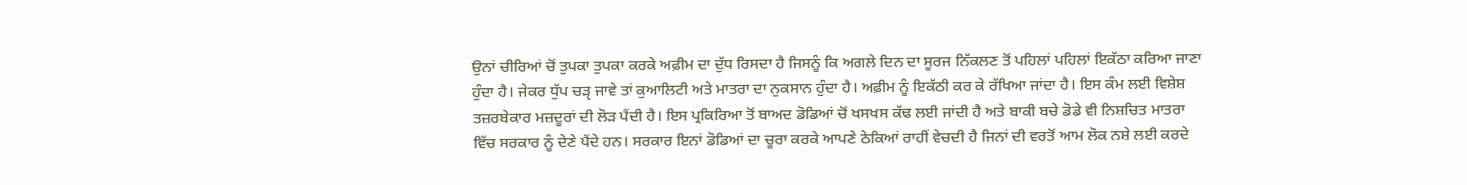ਉਨਾਂ ਚੀਰਿਆਂ ਚੋਂ ਤੁਪਕਾ ਤੁਪਕਾ ਕਰਕੇ ਅਫ਼ੀਮ ਦਾ ਦੁੱਧ ਰਿਸਦਾ ਹੈ ਜਿਸਨੂੰ ਕਿ ਅਗਲੇ ਦਿਨ ਦਾ ਸੂਰਜ ਨਿੱਕਲਣ ਤੋਂ ਪਹਿਲਾਂ ਪਹਿਲਾਂ ਇਕੱਠਾ ਕਰਿਆ ਜਾਣਾ ਹੁੰਦਾ ਹੈ। ਜੇਕਰ ਧੁੱਪ ਚੜੵ ਜਾਵੇ ਤਾਂ ਕੁਆਲਿਟੀ ਅਤੇ ਮਾਤਰਾ ਦਾ ਨੁਕਸਾਨ ਹੁੰਦਾ ਹੈ। ਅਫ਼ੀਮ ਨੂੰ ਇਕੱਠੀ ਕਰ ਕੇ ਰੱਖਿਆ ਜਾਂਦਾ ਹੈ। ਇਸ ਕੰਮ ਲਈ ਵਿਸ਼ੇਸ਼ ਤਜ਼ਰਬੇਕਾਰ ਮਜ਼ਦੂਰਾਂ ਦੀ ਲੋੜ ਪੈਂਦੀ ਹੈ। ਇਸ ਪ੍ਰਕਿਰਿਆ ਤੋਂ ਬਾਅਦ ਡੋਡਿਆਂ ਚੋਂ ਖਸਖਸ ਕੱਢ ਲਈ ਜਾਂਦੀ ਹੈ ਅਤੇ ਬਾਕੀ ਬਚੇ ਡੋਡੇ ਵੀ ਨਿਸ਼ਚਿਤ ਮਾਤਰਾ ਵਿੱਚ ਸਰਕਾਰ ਨੂੰ ਦੇਣੇ ਪੈਂਦੇ ਹਨ। ਸਰਕਾਰ ਇਨਾਂ ਡੋਡਿਆਂ ਦਾ ਚੂਰਾ ਕਰਕੇ ਆਪਣੇ ਠੇਕਿਆਂ ਰਾਹੀਂ ਵੇਚਦੀ ਹੈ ਜਿਨਾਂ ਦੀ ਵਰਤੋਂ ਆਮ ਲੋਕ ਨਸ਼ੇ ਲਈ ਕਰਦੇ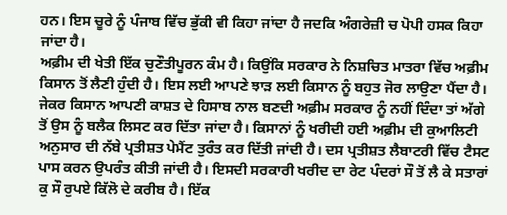ਹਨ। ਇਸ ਚੂਰੇ ਨੂੰ ਪੰਜਾਬ ਵਿੱਚ ਭੁੱਕੀ ਵੀ ਕਿਹਾ ਜਾਂਦਾ ਹੈ ਜਦਕਿ ਅੰਗਰੇਜ਼ੀ ਚ ਪੋਪੀ ਹਸਕ ਕਿਹਾ ਜਾਂਦਾ ਹੈ।
ਅਫ਼ੀਮ ਦੀ ਖੇਤੀ ਇੱਕ ਚੁਣੌਤੀਪੂਰਨ ਕੰਮ ਹੈ। ਕਿਉਂਕਿ ਸਰਕਾਰ ਨੇ ਨਿਸ਼ਚਿਤ ਮਾਤਰਾ ਵਿੱਚ ਅਫ਼ੀਮ ਕਿਸਾਨ ਤੋਂ ਲੈਣੀ ਹੁੰਦੀ ਹੈ। ਇਸ ਲਈ ਆਪਣੇ ਝਾੜ ਲਈ ਕਿਸਾਨ ਨੂੰ ਬਹੁਤ ਜੋਰ ਲਾਉਣਾ ਪੈਂਦਾ ਹੈ। ਜੇਕਰ ਕਿਸਾਨ ਆਪਣੀ ਕਾਸ਼ਤ ਦੇ ਹਿਸਾਬ ਨਾਲ ਬਣਦੀ ਅਫ਼ੀਮ ਸਰਕਾਰ ਨੂੰ ਨਹੀਂ ਦਿੰਦਾ ਤਾਂ ਅੱਗੇ ਤੋਂ ਉਸ ਨੂੰ ਬਲੈਕ ਲਿਸਟ ਕਰ ਦਿੱਤਾ ਜਾਂਦਾ ਹੈ। ਕਿਸਾਨਾਂ ਨੂੰ ਖਰੀਦੀ ਹਈ ਅਫ਼ੀਮ ਦੀ ਕੁਆਲਿਟੀ ਅਨੁਸਾਰ ਦੀ ਨੱਬੇ ਪ੍ਰਤੀਸ਼ਤ ਪੇਮੈਂਟ ਤੁਰੰਤ ਕਰ ਦਿੱਤੀ ਜਾਂਦੀ ਹੈ। ਦਸ ਪ੍ਰਤੀਸ਼ਤ ਲੈਬਾਟਰੀ ਵਿੱਚ ਟੈਸਟ ਪਾਸ ਕਰਨ ਉਪਰੰਤ ਕੀਤੀ ਜਾਂਦੀ ਹੈ। ਇਸਦੀ ਸਰਕਾਰੀ ਖਰੀਦ ਦਾ ਰੇਟ ਪੰਦਰਾਂ ਸੌ ਤੋਂ ਲੈ ਕੇ ਸਤਾਰਾਂ ਕੁ ਸੌ ਰੁਪਏ ਕਿੱਲੋ ਦੇ ਕਰੀਬ ਹੈ। ਇੱਕ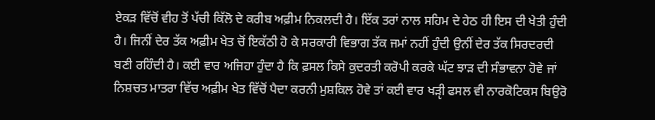ਏਕੜ ਵਿੱਚੋਂ ਵੀਹ ਤੋਂ ਪੱਚੀ ਕਿੱਲੋ ਦੇ ਕਰੀਬ ਅਫ਼ੀਮ ਨਿਕਲਦੀ ਹੈ। ਇੱਕ ਤਰਾਂ ਨਾਲ ਸਹਿਮ ਦੇ ਹੇਠ ਹੀ ਇਸ ਦੀ ਖੇਤੀ ਹੁੰਦੀ ਹੈ। ਜਿਨੀਂ ਦੇਰ ਤੱਕ ਅਫ਼ੀਮ ਖੇਤ ਚੋਂ ਇਕੱਠੀ ਹੋ ਕੇ ਸਰਕਾਰੀ ਵਿਭਾਗ ਤੱਕ ਜਮਾਂ ਨਹੀਂ ਹੁੰਦੀ ਉਨੀਂ ਦੇਰ ਤੱਕ ਸਿਰਦਰਦੀ ਬਣੀ ਰਹਿੰਦੀ ਹੈ। ਕਈ ਵਾਰ ਅਜਿਹਾ ਹੁੰਦਾ ਹੈ ਕਿ ਫ਼ਸਲ ਕਿਸੇ ਕੁਦਰਤੀ ਕਰੋਪੀ ਕਰਕੇ ਘੱਟ ਝਾੜ ਦੀ ਸੰਭਾਵਨਾ ਹੋਵੇ ਜਾਂ ਨਿਸ਼ਚਤ ਮਾਤਰਾ ਵਿੱਚ ਅਫ਼ੀਮ ਖੇਤ ਵਿੱਚੋਂ ਪੈਦਾ ਕਰਨੀ ਮੁਸ਼ਕਿਲ ਹੋਵੇ ਤਾਂ ਕਈ ਵਾਰ ਖੜੵੀ ਫਸਲ ਵੀ ਨਾਰਕੋਟਿਕਸ ਬਿਉਰੋ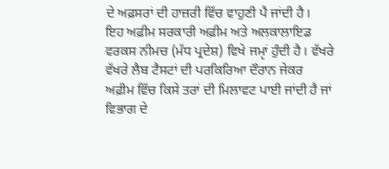ਦੇ ਅਫ਼ਸਰਾਂ ਦੀ ਹਾਜ਼ਰੀ ਵਿੱਚ ਵਾਹੁਣੀ ਪੈ ਜਾਂਦੀ ਹੈ।
ਇਹ ਅਫ਼ੀਮ ਸਰਕਾਰੀ ਅਫ਼ੀਮ ਅਤੇ ਅਲਕਾਲਾਇਡ ਵਰਕਸ ਨੀਮਚ (ਮੱਧ ਪ੍ਰਦੇਸ਼) ਵਿਖੇ ਜਮੵਾਂ ਹੁੰਦੀ ਹੈ। ਵੱਖਰੇ ਵੱਖਰੇ ਲੈਬ ਟੈਸਟਾਂ ਦੀ ਪਰਕਿਰਿਆ ਦੌਰਾਨ ਜੇਕਰ ਅਫ਼ੀਮ ਵਿੱਚ ਕਿਸੇ ਤਰਾਂ ਦੀ ਮਿਲਾਵਟ ਪਾਈ ਜਾਂਦੀ ਹੈ ਜਾਂ ਵਿਭਾਗ ਦੇ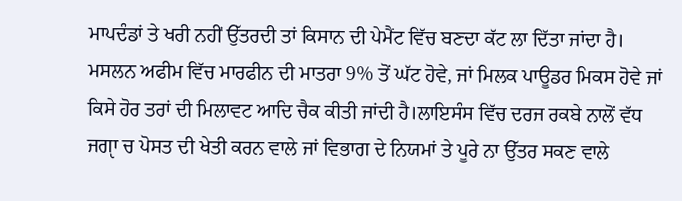ਮਾਪਦੰਡਾਂ ਤੇ ਖਰੀ ਨਹੀਂ ਉੱਤਰਦੀ ਤਾਂ ਕਿਸਾਨ ਦੀ ਪੇਮੈਂਟ ਵਿੱਚ ਬਣਦਾ ਕੱਟ ਲਾ ਦਿੱਤਾ ਜਾਂਦਾ ਹੈ। ਮਸਲਨ ਅਫੀਮ ਵਿੱਚ ਮਾਰਫੀਨ ਦੀ ਮਾਤਰਾ 9% ਤੋਂ ਘੱਟ ਹੋਵੇ, ਜਾਂ ਮਿਲਕ ਪਾਊਡਰ ਮਿਕਸ ਹੋਵੇ ਜਾਂ ਕਿਸੇ ਹੋਰ ਤਰਾਂ ਦੀ ਮਿਲਾਵਟ ਆਦਿ ਚੈਕ ਕੀਤੀ ਜਾਂਦੀ ਹੈ।ਲਾਇਸੰਸ ਵਿੱਚ ਦਰਜ ਰਕਬੇ ਨਾਲੋਂ ਵੱਧ ਜਗੵਾ ਚ ਪੋਸਤ ਦੀ ਖੇਤੀ ਕਰਨ ਵਾਲੇ ਜਾਂ ਵਿਭਾਗ ਦੇ ਨਿਯਮਾਂ ਤੇ ਪੂਰੇ ਨਾ ਉੱਤਰ ਸਕਣ ਵਾਲੇ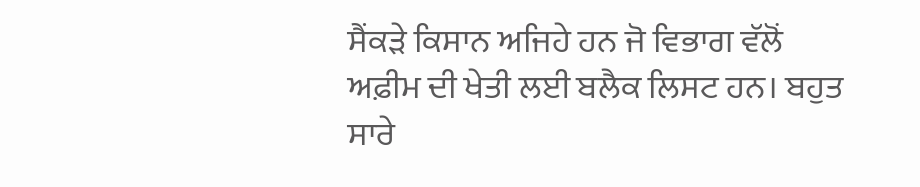ਸੈਂਕੜੇ ਕਿਸਾਨ ਅਜਿਹੇ ਹਨ ਜੋ ਵਿਭਾਗ ਵੱਲੋਂ ਅਫ਼ੀਮ ਦੀ ਖੇਤੀ ਲਈ ਬਲੈਕ ਲਿਸਟ ਹਨ। ਬਹੁਤ ਸਾਰੇ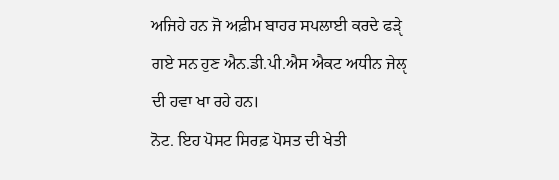ਅਜਿਹੇ ਹਨ ਜੋ ਅਫ਼ੀਮ ਬਾਹਰ ਸਪਲਾਈ ਕਰਦੇ ਫੜੵੇ ਗਏ ਸਨ ਹੁਣ ਐਨ.ਡੀ.ਪੀ.ਐਸ ਐਕਟ ਅਧੀਨ ਜੇਲੵ ਦੀ ਹਵਾ ਖਾ ਰਹੇ ਹਨ।
ਨੋਟ. ਇਹ ਪੋਸਟ ਸਿਰਫ਼ ਪੋਸਤ ਦੀ ਖੇਤੀ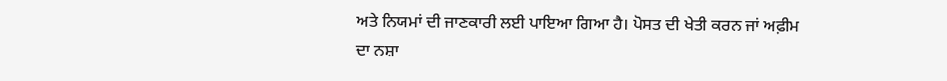ਅਤੇ ਨਿਯਮਾਂ ਦੀ ਜਾਣਕਾਰੀ ਲਈ ਪਾਇਆ ਗਿਆ ਹੈ। ਪੋਸਤ ਦੀ ਖੇਤੀ ਕਰਨ ਜਾਂ ਅਫ਼ੀਮ ਦਾ ਨਸ਼ਾ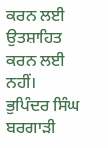ਕਰਨ ਲਈ ਉਤਸ਼ਾਹਿਤ ਕਰਨ ਲਈ ਨਹੀਂ।
ਭੁਪਿੰਦਰ ਸਿੰਘ ਬਰਗਾੜੀ